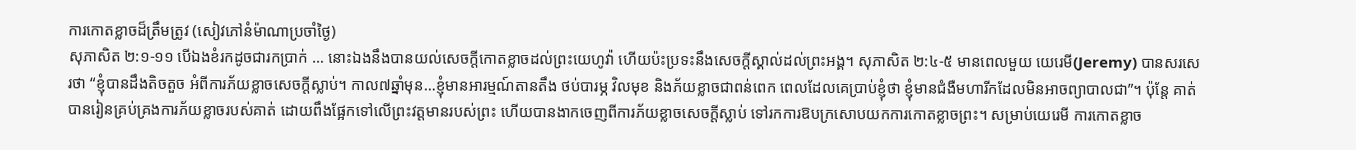ការកោតខ្លាចដ៏ត្រឹមត្រូវ (សៀវភៅនំម៉ាណាប្រចាំថ្ងៃ)
សុភាសិត ២:១-១១ បើឯងខំរកដូចជារកប្រាក់ … នោះឯងនឹងបានយល់សេចក្តីកោតខ្លាចដល់ព្រះយេហូវ៉ា ហើយប៉ះប្រទះនឹងសេចក្តីស្គាល់ដល់ព្រះអង្គ។ សុភាសិត ២:៤-៥ មានពេលមួយ យេរេមី(Jeremy) បានសរសេរថា “ខ្ញុំបានដឹងតិចតួច អំពីការភ័យខ្លាចសេចក្តីស្លាប់។ កាល៧ឆ្នាំមុន…ខ្ញុំមានអារម្មណ៍តានតឹង ថប់បារម្ភ វិលមុខ និងភ័យខ្លាចជាពន់ពេក ពេលដែលគេប្រាប់ខ្ញុំថា ខ្ញុំមានជំងឺមហារីកដែលមិនអាចព្យាបាលជា”។ ប៉ុន្តែ គាត់បានរៀនគ្រប់គ្រងការភ័យខ្លាចរបស់គាត់ ដោយពឹងផ្អែកទៅលើព្រះវត្តមានរបស់ព្រះ ហើយបានងាកចេញពីការភ័យខ្លាចសេចក្តីស្លាប់ ទៅរកការឱបក្រសោបយកការកោតខ្លាចព្រះ។ សម្រាប់យេរេមី ការកោតខ្លាច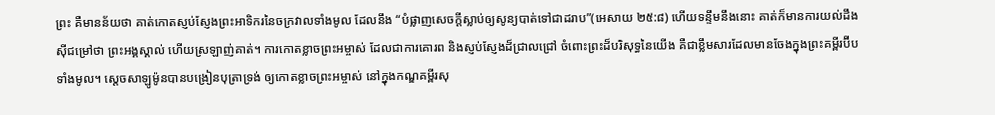ព្រះ គឺមានន័យថា គាត់កោតស្ញប់ស្ញែងព្រះអាទិករនៃចក្រវាលទាំងមូល ដែលនឹង “បំផ្លាញសេចក្តីស្លាប់ឲ្យសូន្យបាត់ទៅជាដរាប”(អេសាយ ២៥:៨) ហើយទន្ទឹមនឹងនោះ គាត់ក៏មានការយល់ដឹងស៊ីជម្រៅថា ព្រះអង្គស្គាល់ ហើយស្រឡាញ់គាត់។ ការកោតខ្លាចព្រះអម្ចាស់ ដែលជាការគោរព និងស្ញប់ស្ញែងដ៏ជ្រាលជ្រៅ ចំពោះព្រះដ៏បរិសុទ្ធនៃយើង គឺជាខ្លឹមសារដែលមានចែងក្នុងព្រះគម្ពីរប៊ីបទាំងមូល។ ស្តេចសាឡូម៉ូនបានបង្រៀនបុត្រាទ្រង់ ឲ្យកោតខ្លាចព្រះអម្ចាស់ នៅក្នុងកណ្ឌគម្ពីរសុ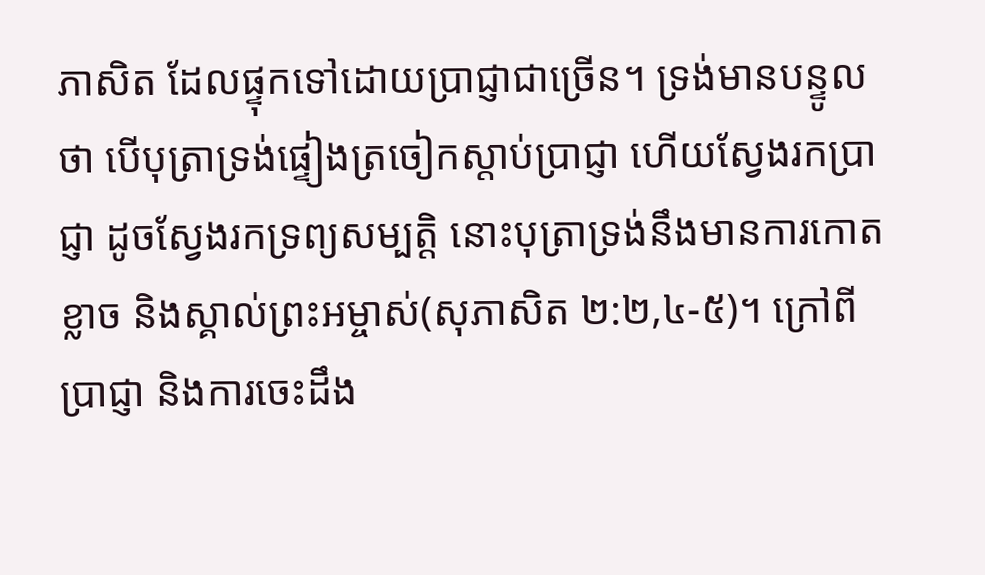ភាសិត ដែលផ្ទុកទៅដោយប្រាជ្ញាជាច្រើន។ ទ្រង់មានបន្ទូលថា បើបុត្រាទ្រង់ផ្ទៀងត្រចៀកស្តាប់ប្រាជ្ញា ហើយស្វែងរកប្រាជ្ញា ដូចស្វែងរកទ្រព្យសម្បត្តិ នោះបុត្រាទ្រង់នឹងមានការកោតខ្លាច និងស្គាល់ព្រះអម្ចាស់(សុភាសិត ២:២,៤-៥)។ ក្រៅពីប្រាជ្ញា និងការចេះដឹង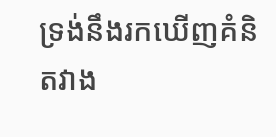ទ្រង់នឹងរកឃើញគំនិតវាង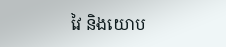វៃ និងយោប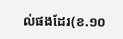ល់ផងដែរ(ខ.១០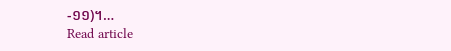-១១)។…
Read article